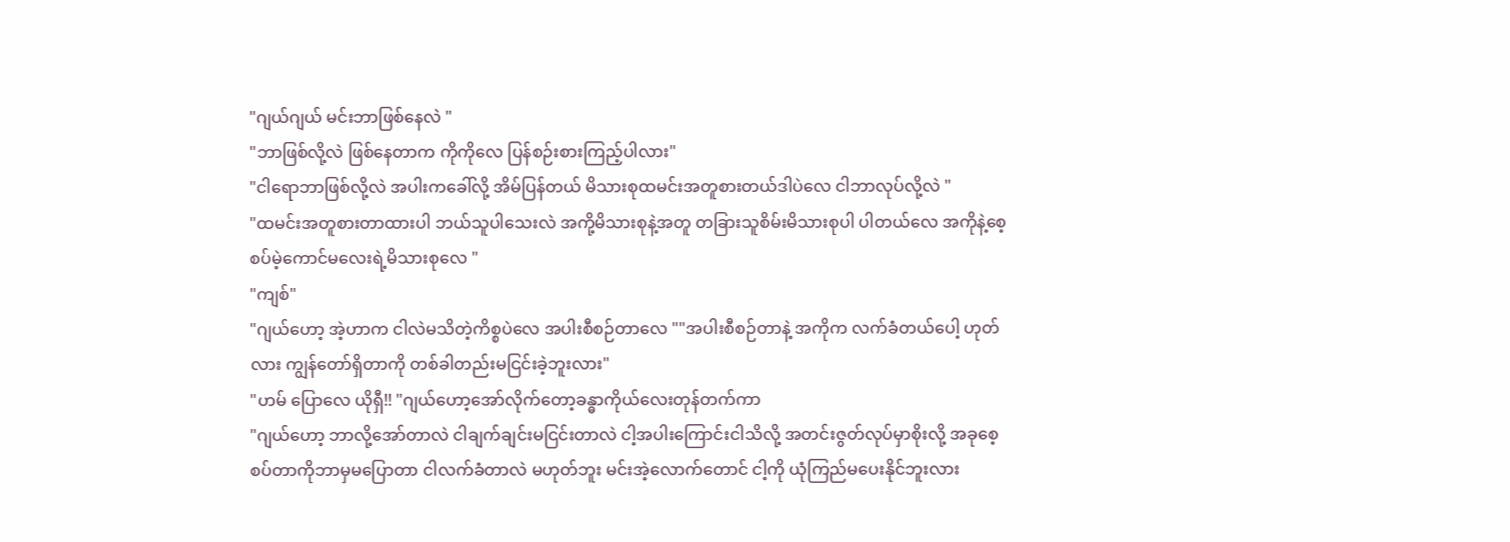"ဂျယ်ဂျယ် မင်းဘာဖြစ်နေလဲ "
"ဘာဖြစ်လို့လဲ ဖြစ်နေတာက ကိုကိုလေ ပြန်စဉ်းစားကြည့်ပါလား"
"ငါရောဘာဖြစ်လို့လဲ အပါးကခေါ်လို့ အိမ်ပြန်တယ် မိသားစုထမင်းအတူစားတယ်ဒါပဲလေ ငါဘာလုပ်လို့လဲ "
"ထမင်းအတူစားတာထားပါ ဘယ်သူပါသေးလဲ အကို့မိသားစုနဲ့အတူ တခြားသူစိမ်းမိသားစုပါ ပါတယ်လေ အကိုနဲ့စေ့စပ်မဲ့ကောင်မလေးရဲ့မိသားစုလေ "
"ကျစ်"
"ဂျယ်ဟော့ အဲ့ဟာက ငါလဲမသိတဲ့ကိစ္စပဲလေ အပါးစီစဉ်တာလေ ""အပါးစီစဉ်တာနဲ့ အကိုက လက်ခံတယ်ပေါ့ ဟုတ်လား ကျွန်တော်ရှိတာကို တစ်ခါတည်းမငြင်းခဲ့ဘူးလား"
"ဟမ် ပြောလေ ယိုရှီ!! "ဂျယ်ဟော့အော်လိုက်တော့ခန္ဓာကိုယ်လေးတုန်တက်ကာ
"ဂျယ်ဟော့ ဘာလို့အော်တာလဲ ငါချက်ချင်းမငြင်းတာလဲ ငါ့အပါးကြောင်းငါသိလို့ အတင်းဇွတ်လုပ်မှာစိုးလို့ အခုစေ့စပ်တာကိုဘာမှမပြောတာ ငါလက်ခံတာလဲ မဟုတ်ဘူး မင်းအဲ့လောက်တောင် ငါ့ကို ယုံကြည်မပေးနိုင်ဘူးလား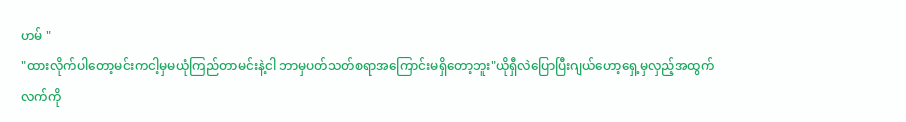ဟမ် "
"ထားလိုက်ပါတော့မင်းကငါ့မှမယုံကြည်တာမင်းနဲ့ငါ ဘာမှပတ်သတ်စရာအကြောင်းမရှိတော့ဘူး"ယိုရှီလဲပြောပြီးဂျယ်ဟော့ရှေ့မှလှည့်အထွက်
လက်ကို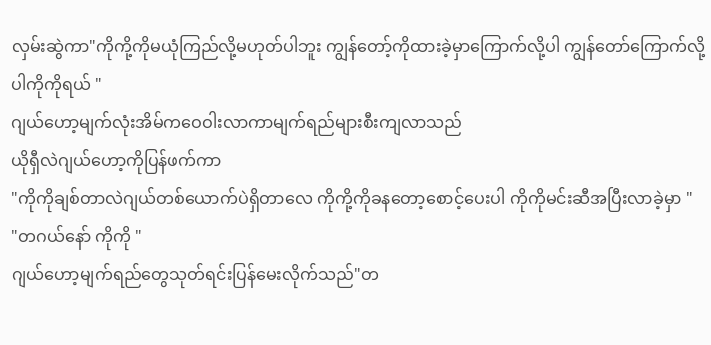လှမ်းဆွဲကာ"ကိုကို့ကိုမယုံကြည်လို့မဟုတ်ပါဘူး ကျွန်တော့်ကိုထားခဲ့မှာကြောက်လို့ပါ ကျွန်တော်ကြောက်လို့ပါကိုကိုရယ် "
ဂျယ်ဟော့မျက်လုံးအိမ်ကဝေဝါးလာကာမျက်ရည်များစီးကျလာသည်
ယိုရှီလဲဂျယ်ဟော့ကိုပြန်ဖက်ကာ
"ကိုကိုချစ်တာလဲဂျယ်တစ်ယောက်ပဲရှိတာလေ ကိုကို့ကိုခနတော့စောင့်ပေးပါ ကိုကိုမင်းဆီအပြီးလာခဲ့မှာ "
"တဂယ်နော် ကိုကို "
ဂျယ်ဟော့မျက်ရည်တွေသုတ်ရင်းပြန်မေးလိုက်သည်"တ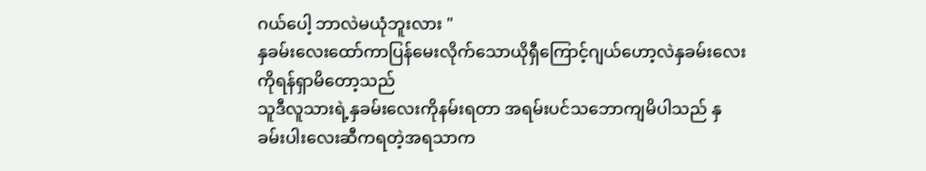ဂယ်ပေါ့ ဘာလဲမယုံဘူးလား "
နှခမ်းလေးထော်ကာပြန်မေးလိုက်သောယိုရှီကြောင့်ဂျယ်ဟော့လဲနှခမ်းလေးကိုရန်ရှာမိတော့သည်
သူဒီလူသားရဲ့နှခမ်းလေးကိုနမ်းရတာ အရမ်းပင်သဘောကျမိပါသည် နှခမ်းပါးလေးဆီကရတဲ့အရသာက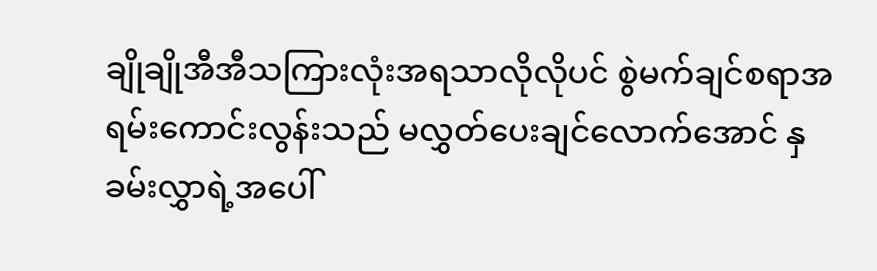ချိုချိုအီအီသကြားလုံးအရသာလိုလိုပင် စွဲမက်ချင်စရာအရမ်းကောင်းလွန်းသည် မလွှတ်ပေးချင်လောက်အောင် နှခမ်းလွှာရဲ့အပေါ်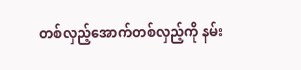တစ်လှည့်အောက်တစ်လှည့်ကို နမ်း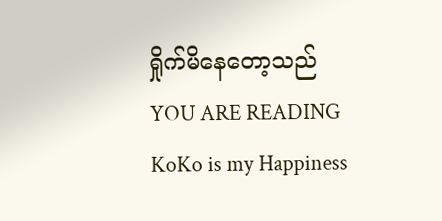ရှိုက်မိနေတော့သည်
YOU ARE READING
KoKo is my Happiness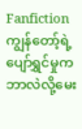Fanfictionကျွန်တော့်ရဲ့ပျော်ရွှင်မှုကဘာလဲလို့မေး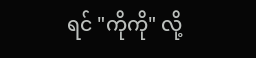ရင် "ကိုကို" လို့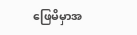ဖြေမိမှာအ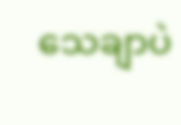သေချာပဲ